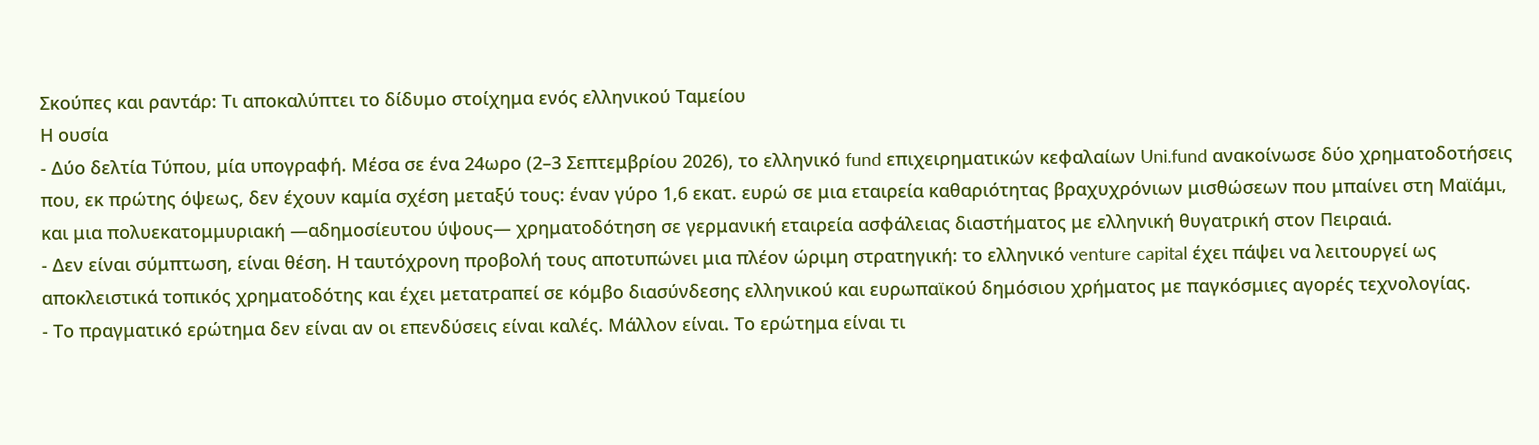Σκούπες και ραντάρ: Τι αποκαλύπτει το δίδυμο στοίχημα ενός ελληνικού Ταμείου
Η ουσία
- Δύο δελτία Τύπου, μία υπογραφή. Μέσα σε ένα 24ωρο (2–3 Σεπτεμβρίου 2026), το ελληνικό fund επιχειρηματικών κεφαλαίων Uni.fund ανακοίνωσε δύο χρηματοδοτήσεις που, εκ πρώτης όψεως, δεν έχουν καμία σχέση μεταξύ τους: έναν γύρο 1,6 εκατ. ευρώ σε μια εταιρεία καθαριότητας βραχυχρόνιων μισθώσεων που μπαίνει στη Μαϊάμι, και μια πολυεκατομμυριακή —αδημοσίευτου ύψους— χρηματοδότηση σε γερμανική εταιρεία ασφάλειας διαστήματος με ελληνική θυγατρική στον Πειραιά.
- Δεν είναι σύμπτωση, είναι θέση. Η ταυτόχρονη προβολή τους αποτυπώνει μια πλέον ώριμη στρατηγική: το ελληνικό venture capital έχει πάψει να λειτουργεί ως αποκλειστικά τοπικός χρηματοδότης και έχει μετατραπεί σε κόμβο διασύνδεσης ελληνικού και ευρωπαϊκού δημόσιου χρήματος με παγκόσμιες αγορές τεχνολογίας.
- Το πραγματικό ερώτημα δεν είναι αν οι επενδύσεις είναι καλές. Μάλλον είναι. Το ερώτημα είναι τι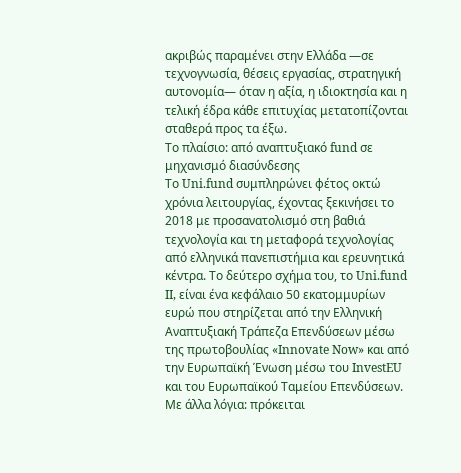ακριβώς παραμένει στην Ελλάδα —σε τεχνογνωσία, θέσεις εργασίας, στρατηγική αυτονομία— όταν η αξία, η ιδιοκτησία και η τελική έδρα κάθε επιτυχίας μετατοπίζονται σταθερά προς τα έξω.
Το πλαίσιο: από αναπτυξιακό fund σε μηχανισμό διασύνδεσης
Το Uni.fund συμπληρώνει φέτος οκτώ χρόνια λειτουργίας, έχοντας ξεκινήσει το 2018 με προσανατολισμό στη βαθιά τεχνολογία και τη μεταφορά τεχνολογίας από ελληνικά πανεπιστήμια και ερευνητικά κέντρα. Το δεύτερο σχήμα του, το Uni.fund II, είναι ένα κεφάλαιο 50 εκατομμυρίων ευρώ που στηρίζεται από την Ελληνική Αναπτυξιακή Τράπεζα Επενδύσεων μέσω της πρωτοβουλίας «Innovate Now» και από την Ευρωπαϊκή Ένωση μέσω του InvestEU και του Ευρωπαϊκού Ταμείου Επενδύσεων. Με άλλα λόγια: πρόκειται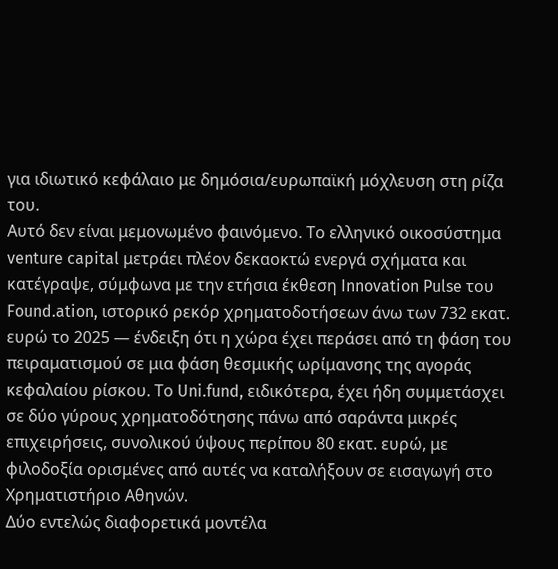για ιδιωτικό κεφάλαιο με δημόσια/ευρωπαϊκή μόχλευση στη ρίζα του.
Αυτό δεν είναι μεμονωμένο φαινόμενο. Το ελληνικό οικοσύστημα venture capital μετράει πλέον δεκαοκτώ ενεργά σχήματα και κατέγραψε, σύμφωνα με την ετήσια έκθεση Innovation Pulse του Found.ation, ιστορικό ρεκόρ χρηματοδοτήσεων άνω των 732 εκατ. ευρώ το 2025 — ένδειξη ότι η χώρα έχει περάσει από τη φάση του πειραματισμού σε μια φάση θεσμικής ωρίμανσης της αγοράς κεφαλαίου ρίσκου. Το Uni.fund, ειδικότερα, έχει ήδη συμμετάσχει σε δύο γύρους χρηματοδότησης πάνω από σαράντα μικρές επιχειρήσεις, συνολικού ύψους περίπου 80 εκατ. ευρώ, με φιλοδοξία ορισμένες από αυτές να καταλήξουν σε εισαγωγή στο Χρηματιστήριο Αθηνών.
Δύο εντελώς διαφορετικά μοντέλα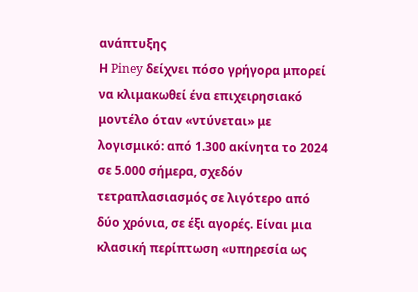ανάπτυξης
Η Piney δείχνει πόσο γρήγορα μπορεί να κλιμακωθεί ένα επιχειρησιακό μοντέλο όταν «ντύνεται» με λογισμικό: από 1.300 ακίνητα το 2024 σε 5.000 σήμερα, σχεδόν τετραπλασιασμός σε λιγότερο από δύο χρόνια, σε έξι αγορές. Είναι μια κλασική περίπτωση «υπηρεσία ως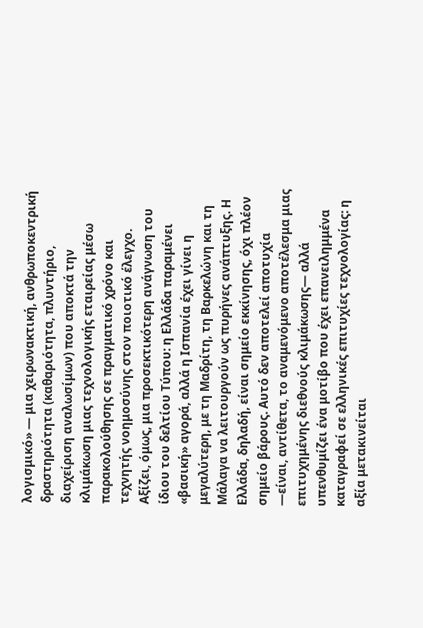λογισμικό» — μια χειρωνακτική, ανθρωποκεντρική δραστηριότητα (καθαριότητα, πλυντήριο, διαχείριση αναλωσίμων) που αποκτά την κλιμάκωση μιας τεχνολογικής εταιρείας μέσω παρακολούθησης σε πραγματικό χρόνο και τεχνητής νοημοσύνης στον ποιοτικό έλεγχο.
Αξίζει, όμως, μια προσεκτικότερη ανάγνωση του ίδιου του δελτίου Τύπου: η Ελλάδα παραμένει «βασική» αγορά, αλλά η Ισπανία έχει γίνει η μεγαλύτερη, με τη Μαδρίτη, τη Βαρκελώνη και τη Μάλαγα να λειτουργούν ως πυρήνες ανάπτυξης. Η Ελλάδα, δηλαδή, είναι σημείο εκκίνησης, όχι πλέον σημείο βάρους. Αυτό δεν αποτελεί αποτυχία —είναι, αντίθετα, το αναμενόμενο αποτέλεσμα μιας επιτυχημένης διεθνούς κλιμάκωσης— αλλά υπενθυμίζει ένα μοτίβο που έχει επανειλημμένα καταγραφεί σε ελληνικές επιτυχίες τεχνολογίας: η αξία μετακινείται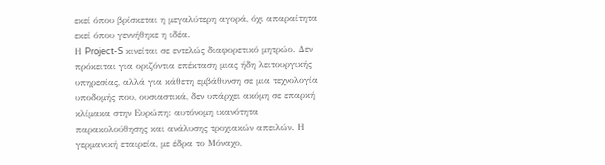εκεί όπου βρίσκεται η μεγαλύτερη αγορά, όχι απαραίτητα εκεί όπου γεννήθηκε η ιδέα.
Η Project-S κινείται σε εντελώς διαφορετικό μητρώο. Δεν πρόκειται για οριζόντια επέκταση μιας ήδη λειτουργικής υπηρεσίας, αλλά για κάθετη εμβάθυνση σε μια τεχνολογία υποδομής που, ουσιαστικά, δεν υπάρχει ακόμη σε επαρκή κλίμακα στην Ευρώπη: αυτόνομη ικανότητα παρακολούθησης και ανάλυσης τροχιακών απειλών. Η γερμανική εταιρεία, με έδρα το Μόναχο,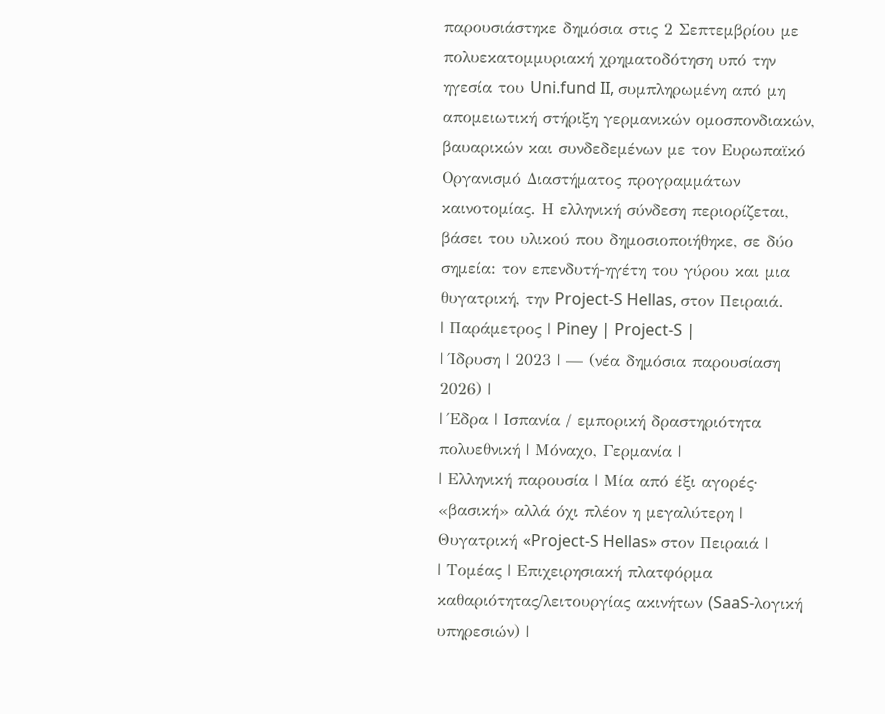παρουσιάστηκε δημόσια στις 2 Σεπτεμβρίου με πολυεκατομμυριακή χρηματοδότηση υπό την ηγεσία του Uni.fund II, συμπληρωμένη από μη απομειωτική στήριξη γερμανικών ομοσπονδιακών, βαυαρικών και συνδεδεμένων με τον Ευρωπαϊκό Οργανισμό Διαστήματος προγραμμάτων καινοτομίας. Η ελληνική σύνδεση περιορίζεται, βάσει του υλικού που δημοσιοποιήθηκε, σε δύο σημεία: τον επενδυτή-ηγέτη του γύρου και μια θυγατρική, την Project-S Hellas, στον Πειραιά.
| Παράμετρος | Piney | Project-S |
| Ίδρυση | 2023 | — (νέα δημόσια παρουσίαση 2026) |
| Έδρα | Ισπανία / εμπορική δραστηριότητα πολυεθνική | Μόναχο, Γερμανία |
| Ελληνική παρουσία | Μία από έξι αγορές· «βασική» αλλά όχι πλέον η μεγαλύτερη | Θυγατρική «Project-S Hellas» στον Πειραιά |
| Τομέας | Επιχειρησιακή πλατφόρμα καθαριότητας/λειτουργίας ακινήτων (SaaS-λογική υπηρεσιών) |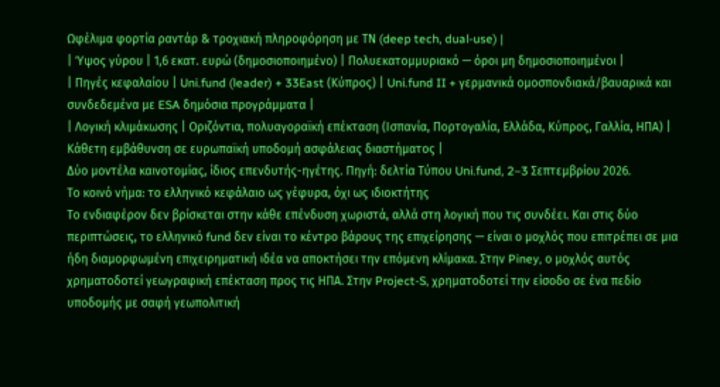Ωφέλιμα φορτία ραντάρ & τροχιακή πληροφόρηση με ΤΝ (deep tech, dual-use) |
| Ύψος γύρου | 1,6 εκατ. ευρώ (δημοσιοποιημένο) | Πολυεκατομμυριακό — όροι μη δημοσιοποιημένοι |
| Πηγές κεφαλαίου | Uni.fund (leader) + 33East (Κύπρος) | Uni.fund II + γερμανικά ομοσπονδιακά/βαυαρικά και συνδεδεμένα με ESA δημόσια προγράμματα |
| Λογική κλιμάκωσης | Οριζόντια, πολυαγοραϊκή επέκταση (Ισπανία, Πορτογαλία, Ελλάδα, Κύπρος, Γαλλία, ΗΠΑ) | Κάθετη εμβάθυνση σε ευρωπαϊκή υποδομή ασφάλειας διαστήματος |
Δύο μοντέλα καινοτομίας, ίδιος επενδυτής-ηγέτης. Πηγή: δελτία Τύπου Uni.fund, 2–3 Σεπτεμβρίου 2026.
Το κοινό νήμα: το ελληνικό κεφάλαιο ως γέφυρα, όχι ως ιδιοκτήτης
Το ενδιαφέρον δεν βρίσκεται στην κάθε επένδυση χωριστά, αλλά στη λογική που τις συνδέει. Και στις δύο περιπτώσεις, το ελληνικό fund δεν είναι το κέντρο βάρους της επιχείρησης — είναι ο μοχλός που επιτρέπει σε μια ήδη διαμορφωμένη επιχειρηματική ιδέα να αποκτήσει την επόμενη κλίμακα. Στην Piney, ο μοχλός αυτός χρηματοδοτεί γεωγραφική επέκταση προς τις ΗΠΑ. Στην Project-S, χρηματοδοτεί την είσοδο σε ένα πεδίο υποδομής με σαφή γεωπολιτική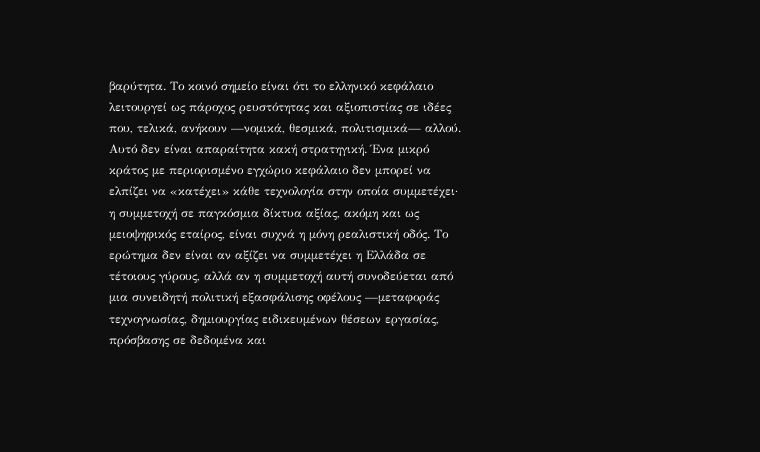βαρύτητα. Το κοινό σημείο είναι ότι το ελληνικό κεφάλαιο λειτουργεί ως πάροχος ρευστότητας και αξιοπιστίας σε ιδέες που, τελικά, ανήκουν —νομικά, θεσμικά, πολιτισμικά— αλλού.
Αυτό δεν είναι απαραίτητα κακή στρατηγική. Ένα μικρό κράτος με περιορισμένο εγχώριο κεφάλαιο δεν μπορεί να ελπίζει να «κατέχει» κάθε τεχνολογία στην οποία συμμετέχει· η συμμετοχή σε παγκόσμια δίκτυα αξίας, ακόμη και ως μειοψηφικός εταίρος, είναι συχνά η μόνη ρεαλιστική οδός. Το ερώτημα δεν είναι αν αξίζει να συμμετέχει η Ελλάδα σε τέτοιους γύρους, αλλά αν η συμμετοχή αυτή συνοδεύεται από μια συνειδητή πολιτική εξασφάλισης οφέλους —μεταφοράς τεχνογνωσίας, δημιουργίας ειδικευμένων θέσεων εργασίας, πρόσβασης σε δεδομένα και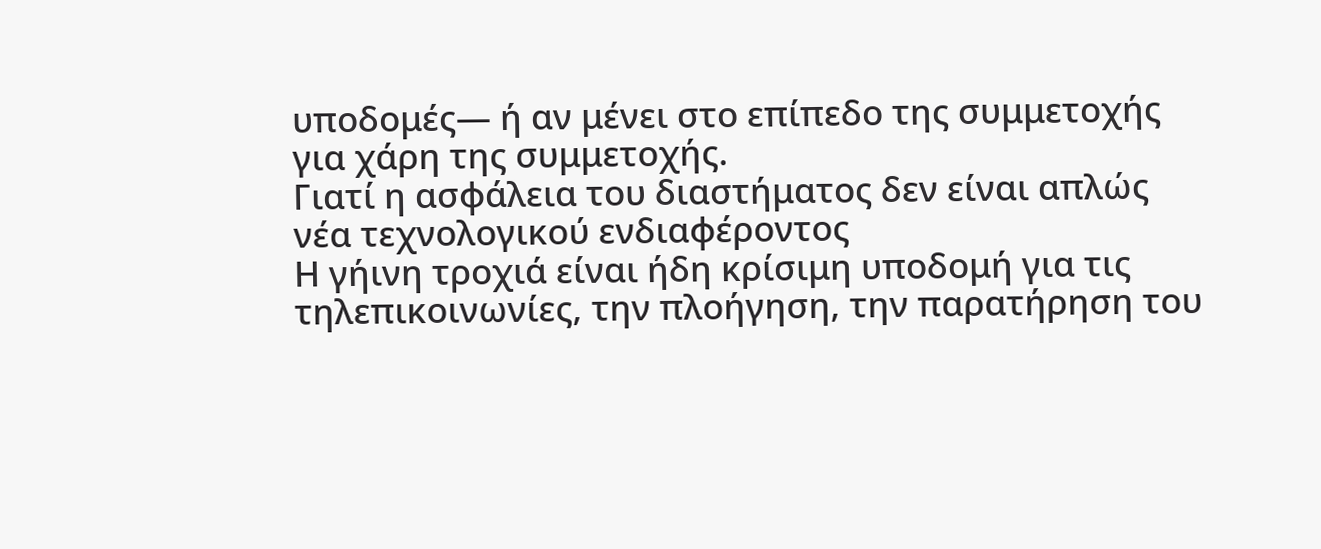υποδομές— ή αν μένει στο επίπεδο της συμμετοχής για χάρη της συμμετοχής.
Γιατί η ασφάλεια του διαστήματος δεν είναι απλώς νέα τεχνολογικού ενδιαφέροντος
Η γήινη τροχιά είναι ήδη κρίσιμη υποδομή για τις τηλεπικοινωνίες, την πλοήγηση, την παρατήρηση του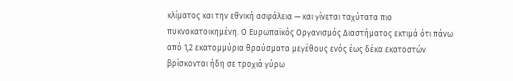κλίματος και την εθνική ασφάλεια — και γίνεται ταχύτατα πιο πυκνοκατοικημένη. Ο Ευρωπαϊκός Οργανισμός Διαστήματος εκτιμά ότι πάνω από 1,2 εκατομμύρια θραύσματα μεγέθους ενός έως δέκα εκατοστών βρίσκονται ήδη σε τροχιά γύρω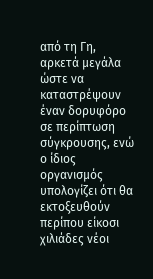από τη Γη, αρκετά μεγάλα ώστε να καταστρέψουν έναν δορυφόρο σε περίπτωση σύγκρουσης, ενώ ο ίδιος οργανισμός υπολογίζει ότι θα εκτοξευθούν περίπου είκοσι χιλιάδες νέοι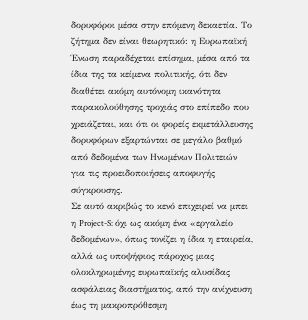δορυφόροι μέσα στην επόμενη δεκαετία. Το ζήτημα δεν είναι θεωρητικό: η Ευρωπαϊκή Ένωση παραδέχεται επίσημα, μέσα από τα ίδια της τα κείμενα πολιτικής, ότι δεν διαθέτει ακόμη αυτόνομη ικανότητα παρακολούθησης τροχιάς στο επίπεδο που χρειάζεται, και ότι οι φορείς εκμετάλλευσης δορυφόρων εξαρτώνται σε μεγάλο βαθμό από δεδομένα των Ηνωμένων Πολιτειών για τις προειδοποιήσεις αποφυγής σύγκρουσης.
Σε αυτό ακριβώς το κενό επιχειρεί να μπει η Project-S: όχι ως ακόμη ένα «εργαλείο δεδομένων», όπως τονίζει η ίδια η εταιρεία, αλλά ως υποψήφιος πάροχος μιας ολοκληρωμένης ευρωπαϊκής αλυσίδας ασφάλειας διαστήματος, από την ανίχνευση έως τη μακροπρόθεσμη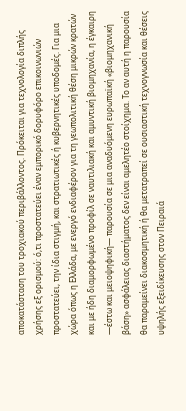αποκατάσταση του τροχιακού περιβάλλοντος. Πρόκειται για τεχνολογία διπλής χρήσης εξ ορισμού: ό,τι προστατεύει έναν εμπορικό δορυφόρο επικοινωνιών προστατεύει, την ίδια στιγμή, και στρατιωτικές ή κυβερνητικές υποδομές. Για μια χώρα όπως η Ελλάδα, με ενεργό ενδιαφέρον για τη γεωπολιτική θέση μικρών κρατών και με ήδη διαμορφωμένο προφίλ σε ναυτιλιακή και αμυντική βιομηχανία, η έγκαιρη —έστω και μειοψηφική— παρουσία σε μια αναδυόμενη ευρωπαϊκή «βιομηχανική βάση» ασφάλειας διαστήματος δεν είναι αμελητέο στοίχημα. Το αν αυτή η παρουσία θα παραμείνει διακοσμητική ή θα μετατραπεί σε ουσιαστική τεχνογνωσία και θέσεις υψηλής εξειδίκευσης στον Πειραιά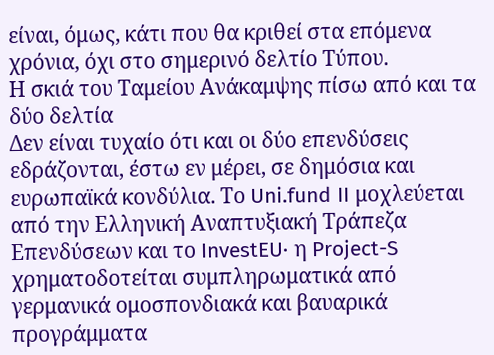είναι, όμως, κάτι που θα κριθεί στα επόμενα χρόνια, όχι στο σημερινό δελτίο Τύπου.
Η σκιά του Ταμείου Ανάκαμψης πίσω από και τα δύο δελτία
Δεν είναι τυχαίο ότι και οι δύο επενδύσεις εδράζονται, έστω εν μέρει, σε δημόσια και ευρωπαϊκά κονδύλια. Το Uni.fund II μοχλεύεται από την Ελληνική Αναπτυξιακή Τράπεζα Επενδύσεων και το InvestEU· η Project-S χρηματοδοτείται συμπληρωματικά από γερμανικά ομοσπονδιακά και βαυαρικά προγράμματα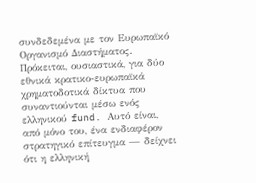συνδεδεμένα με τον Ευρωπαϊκό Οργανισμό Διαστήματος. Πρόκειται, ουσιαστικά, για δύο εθνικά κρατικο-ευρωπαϊκά χρηματοδοτικά δίκτυα που συναντιούνται μέσω ενός ελληνικού fund. Αυτό είναι, από μόνο του, ένα ενδιαφέρον στρατηγικό επίτευγμα — δείχνει ότι η ελληνική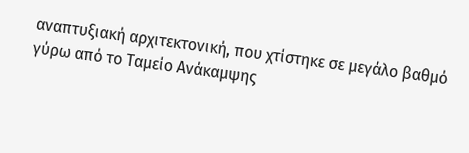αναπτυξιακή αρχιτεκτονική, που χτίστηκε σε μεγάλο βαθμό γύρω από το Ταμείο Ανάκαμψης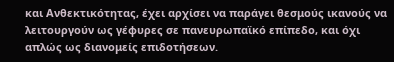και Ανθεκτικότητας, έχει αρχίσει να παράγει θεσμούς ικανούς να λειτουργούν ως γέφυρες σε πανευρωπαϊκό επίπεδο, και όχι απλώς ως διανομείς επιδοτήσεων.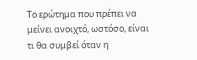Το ερώτημα που πρέπει να μείνει ανοιχτό, ωστόσο, είναι τι θα συμβεί όταν η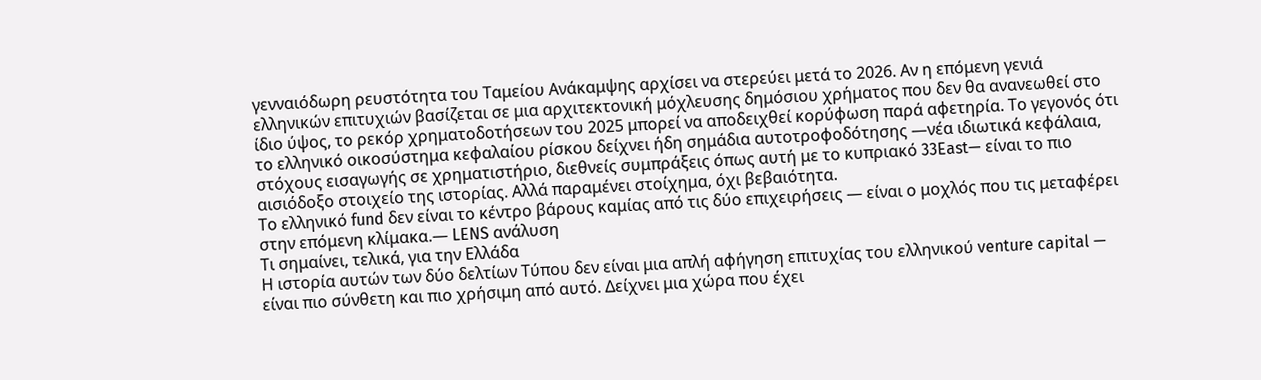γενναιόδωρη ρευστότητα του Ταμείου Ανάκαμψης αρχίσει να στερεύει μετά το 2026. Αν η επόμενη γενιά ελληνικών επιτυχιών βασίζεται σε μια αρχιτεκτονική μόχλευσης δημόσιου χρήματος που δεν θα ανανεωθεί στο ίδιο ύψος, το ρεκόρ χρηματοδοτήσεων του 2025 μπορεί να αποδειχθεί κορύφωση παρά αφετηρία. Το γεγονός ότι το ελληνικό οικοσύστημα κεφαλαίου ρίσκου δείχνει ήδη σημάδια αυτοτροφοδότησης —νέα ιδιωτικά κεφάλαια, στόχους εισαγωγής σε χρηματιστήριο, διεθνείς συμπράξεις όπως αυτή με το κυπριακό 33East— είναι το πιο αισιόδοξο στοιχείο της ιστορίας. Αλλά παραμένει στοίχημα, όχι βεβαιότητα.
Το ελληνικό fund δεν είναι το κέντρο βάρους καμίας από τις δύο επιχειρήσεις — είναι ο μοχλός που τις μεταφέρει στην επόμενη κλίμακα.— LENS ανάλυση
Τι σημαίνει, τελικά, για την Ελλάδα
Η ιστορία αυτών των δύο δελτίων Τύπου δεν είναι μια απλή αφήγηση επιτυχίας του ελληνικού venture capital — είναι πιο σύνθετη και πιο χρήσιμη από αυτό. Δείχνει μια χώρα που έχει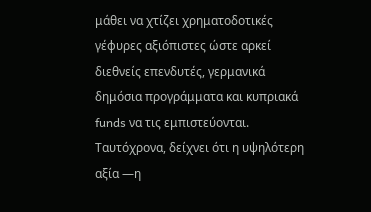μάθει να χτίζει χρηματοδοτικές γέφυρες αξιόπιστες ώστε αρκεί διεθνείς επενδυτές, γερμανικά δημόσια προγράμματα και κυπριακά funds να τις εμπιστεύονται. Ταυτόχρονα, δείχνει ότι η υψηλότερη αξία —η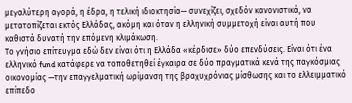μεγαλύτερη αγορά, η έδρα, η τελική ιδιοκτησία— συνεχίζει, σχεδόν κανονιστικά, να μετατοπίζεται εκτός Ελλάδας, ακόμη και όταν η ελληνική συμμετοχή είναι αυτή που καθιστά δυνατή την επόμενη κλιμάκωση.
Το γνήσιο επίτευγμα εδώ δεν είναι ότι η Ελλάδα «κέρδισε» δύο επενδύσεις. Είναι ότι ένα ελληνικό fund κατάφερε να τοποθετηθεί έγκαιρα σε δύο πραγματικά κενά της παγκόσμιας οικονομίας —την επαγγελματική ωρίμανση της βραχυχρόνιας μίσθωσης και το ελλειμματικό επίπεδο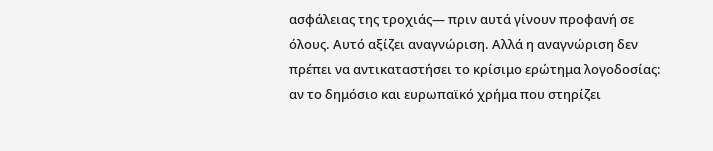ασφάλειας της τροχιάς— πριν αυτά γίνουν προφανή σε όλους. Αυτό αξίζει αναγνώριση. Αλλά η αναγνώριση δεν πρέπει να αντικαταστήσει το κρίσιμο ερώτημα λογοδοσίας: αν το δημόσιο και ευρωπαϊκό χρήμα που στηρίζει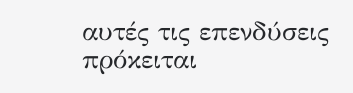αυτές τις επενδύσεις πρόκειται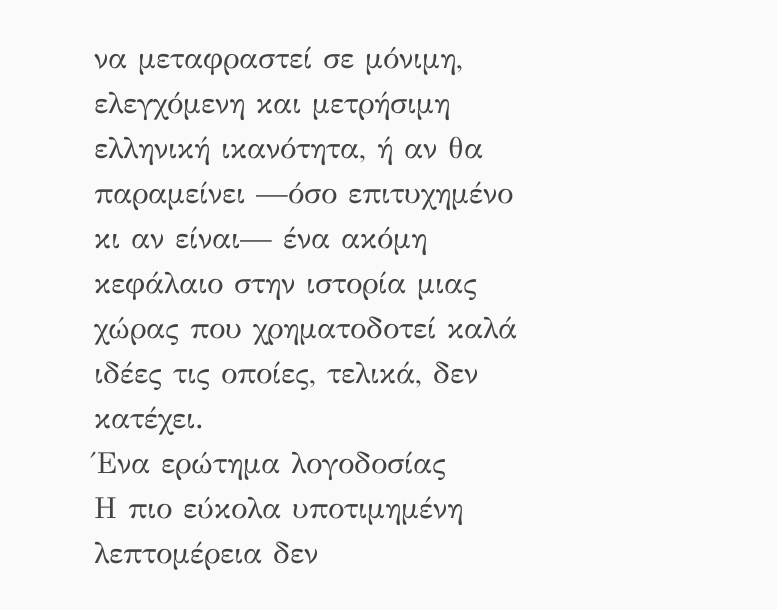να μεταφραστεί σε μόνιμη, ελεγχόμενη και μετρήσιμη ελληνική ικανότητα, ή αν θα παραμείνει —όσο επιτυχημένο κι αν είναι— ένα ακόμη κεφάλαιο στην ιστορία μιας χώρας που χρηματοδοτεί καλά ιδέες τις οποίες, τελικά, δεν κατέχει.
Ένα ερώτημα λογοδοσίας
Η πιο εύκολα υποτιμημένη λεπτομέρεια δεν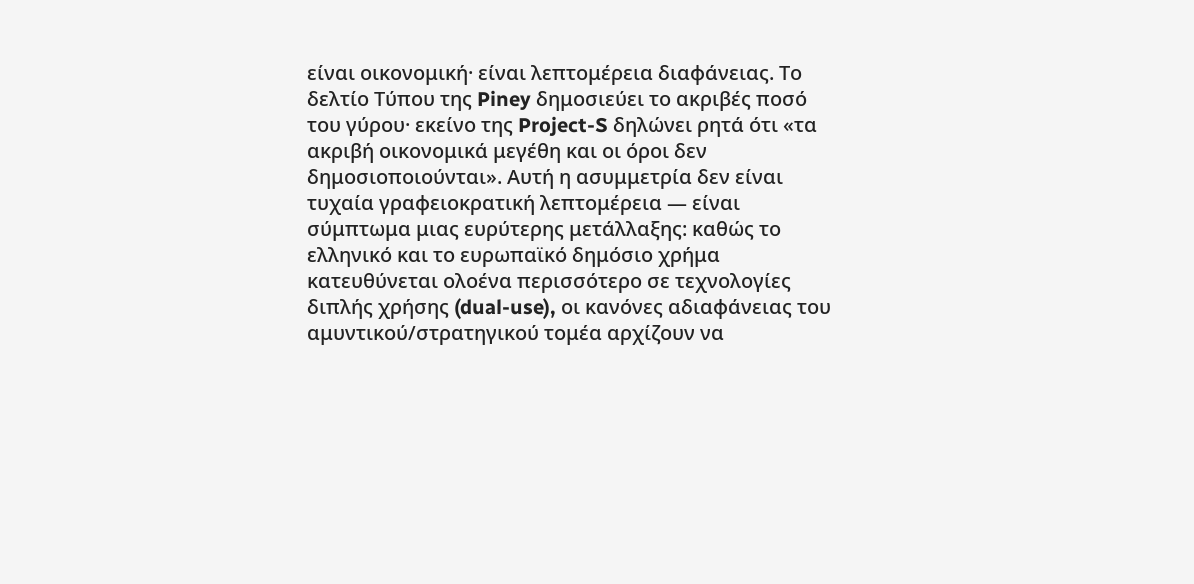είναι οικονομική· είναι λεπτομέρεια διαφάνειας. Το δελτίο Τύπου της Piney δημοσιεύει το ακριβές ποσό του γύρου· εκείνο της Project-S δηλώνει ρητά ότι «τα ακριβή οικονομικά μεγέθη και οι όροι δεν δημοσιοποιούνται». Αυτή η ασυμμετρία δεν είναι τυχαία γραφειοκρατική λεπτομέρεια — είναι σύμπτωμα μιας ευρύτερης μετάλλαξης: καθώς το ελληνικό και το ευρωπαϊκό δημόσιο χρήμα κατευθύνεται ολοένα περισσότερο σε τεχνολογίες διπλής χρήσης (dual-use), οι κανόνες αδιαφάνειας του αμυντικού/στρατηγικού τομέα αρχίζουν να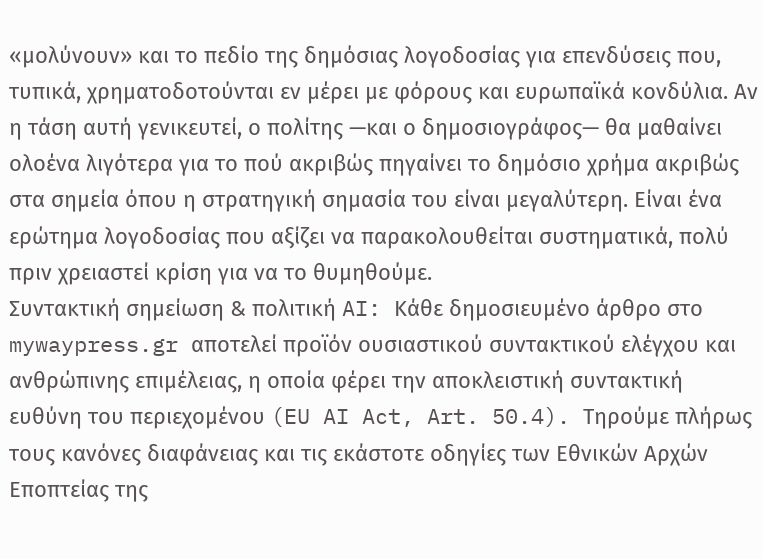«μολύνουν» και το πεδίο της δημόσιας λογοδοσίας για επενδύσεις που, τυπικά, χρηματοδοτούνται εν μέρει με φόρους και ευρωπαϊκά κονδύλια. Αν η τάση αυτή γενικευτεί, ο πολίτης —και ο δημοσιογράφος— θα μαθαίνει ολοένα λιγότερα για το πού ακριβώς πηγαίνει το δημόσιο χρήμα ακριβώς στα σημεία όπου η στρατηγική σημασία του είναι μεγαλύτερη. Είναι ένα ερώτημα λογοδοσίας που αξίζει να παρακολουθείται συστηματικά, πολύ πριν χρειαστεί κρίση για να το θυμηθούμε.
Συντακτική σημείωση & πολιτική AI: Κάθε δημοσιευμένο άρθρο στο mywaypress.gr αποτελεί προϊόν ουσιαστικού συντακτικού ελέγχου και ανθρώπινης επιμέλειας, η οποία φέρει την αποκλειστική συντακτική ευθύνη του περιεχομένου (EU AI Act, Art. 50.4). Τηρούμε πλήρως τους κανόνες διαφάνειας και τις εκάστοτε οδηγίες των Εθνικών Αρχών Εποπτείας της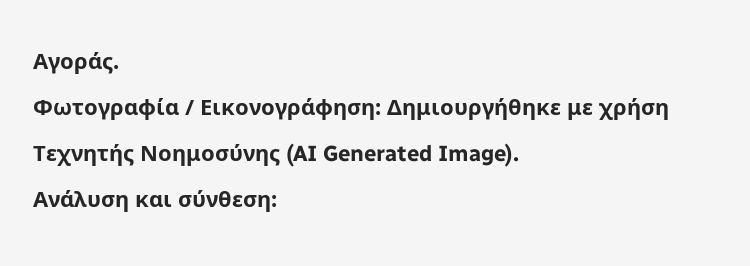Αγοράς.
Φωτογραφία / Εικονογράφηση: Δημιουργήθηκε με χρήση Τεχνητής Νοημοσύνης (AI Generated Image).
Ανάλυση και σύνθεση: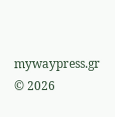mywaypress.gr
© 2026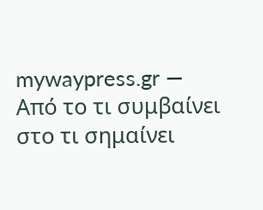mywaypress.gr — Από το τι συμβαίνει στο τι σημαίνει